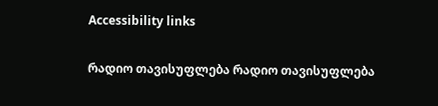Accessibility links

რადიო თავისუფლება რადიო თავისუფლება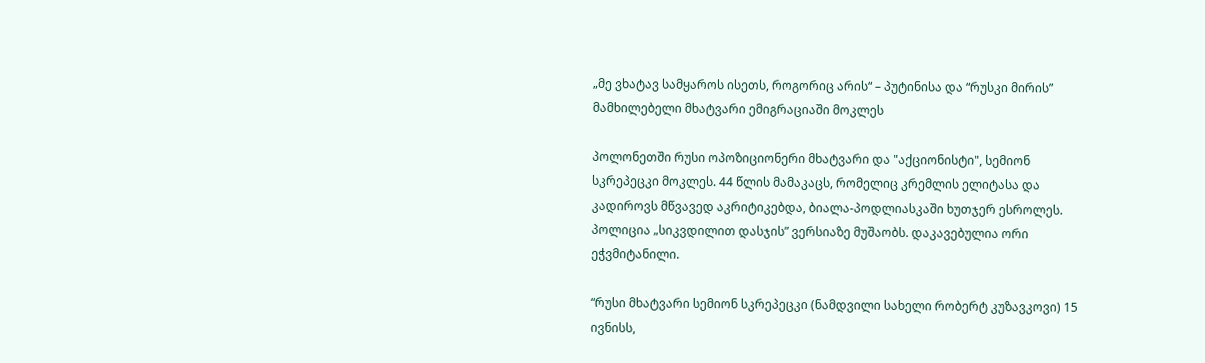„მე ვხატავ სამყაროს ისეთს, როგორიც არის“ – პუტინისა და “რუსკი მირის” მამხილებელი მხატვარი ემიგრაციაში მოკლეს

პოლონეთში რუსი ოპოზიციონერი მხატვარი და "აქციონისტი", სემიონ სკრეპეცკი მოკლეს. 44 წლის მამაკაცს, რომელიც კრემლის ელიტასა და კადიროვს მწვავედ აკრიტიკებდა, ბიალა-პოდლიასკაში ხუთჯერ ესროლეს. პოლიცია „სიკვდილით დასჯის” ვერსიაზე მუშაობს. დაკავებულია ორი ეჭვმიტანილი.

“რუსი მხატვარი სემიონ სკრეპეცკი (ნამდვილი სახელი რობერტ კუზავკოვი) 15 ივნისს,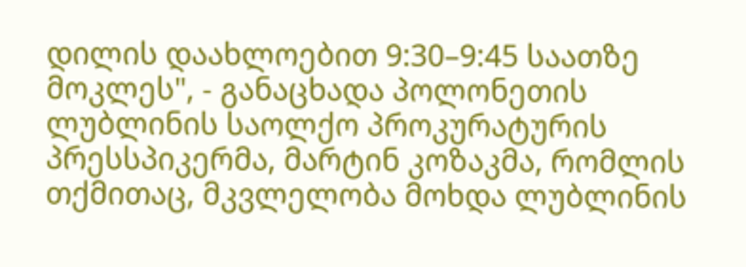დილის დაახლოებით 9:30–9:45 საათზე მოკლეს", - განაცხადა პოლონეთის ლუბლინის საოლქო პროკურატურის პრესსპიკერმა, მარტინ კოზაკმა, რომლის თქმითაც, მკვლელობა მოხდა ლუბლინის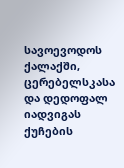სავოევოდოს ქალაქში, ცერებელსკასა და დედოფალ იადვიგას ქუჩების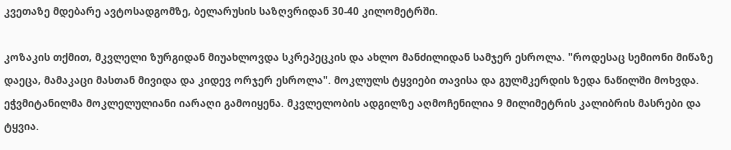კვეთაზე მდებარე ავტოსადგომზე, ბელარუსის საზღვრიდან 30-40 კილომეტრში.

კოზაკის თქმით, მკვლელი ზურგიდან მიუახლოვდა სკრეპეცკის და ახლო მანძილიდან სამჯერ ესროლა. "როდესაც სემიონი მიწაზე დაეცა, მამაკაცი მასთან მივიდა და კიდევ ორჯერ ესროლა". მოკლულს ტყვიები თავისა და გულმკერდის ზედა ნაწილში მოხვდა. ეჭვმიტანილმა მოკლელულიანი იარაღი გამოიყენა. მკვლელობის ადგილზე აღმოჩენილია 9 მილიმეტრის კალიბრის მასრები და ტყვია.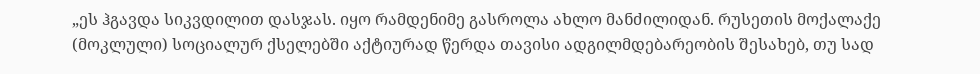„ეს ჰგავდა სიკვდილით დასჯას. იყო რამდენიმე გასროლა ახლო მანძილიდან. რუსეთის მოქალაქე (მოკლული) სოციალურ ქსელებში აქტიურად წერდა თავისი ადგილმდებარეობის შესახებ, თუ სად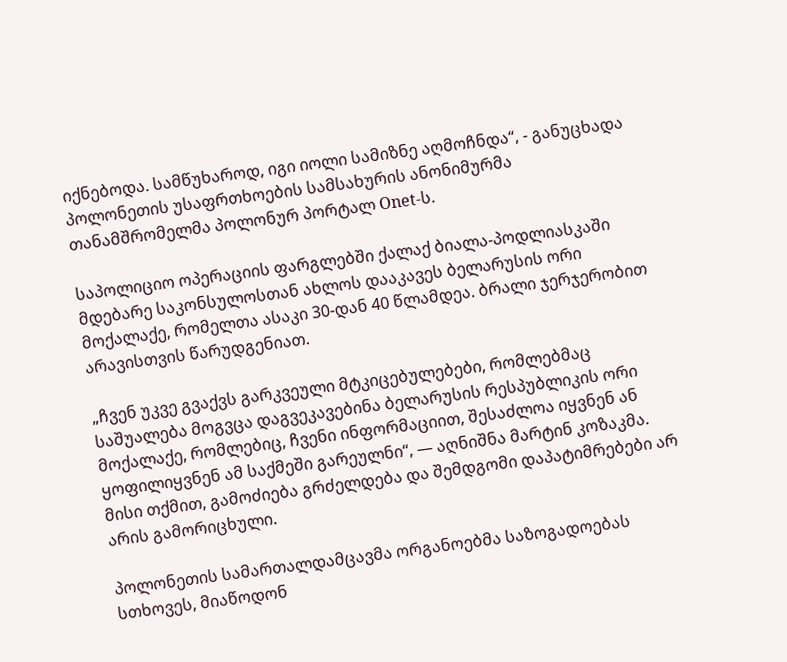იქნებოდა. სამწუხაროდ, იგი იოლი სამიზნე აღმოჩნდა“, - განუცხადა პოლონეთის უსაფრთხოების სამსახურის ანონიმურმა თანამშრომელმა პოლონურ პორტალ Onet-ს.

საპოლიციო ოპერაციის ფარგლებში ქალაქ ბიალა-პოდლიასკაში მდებარე საკონსულოსთან ახლოს დააკავეს ბელარუსის ორი მოქალაქე, რომელთა ასაკი 30-დან 40 წლამდეა. ბრალი ჯერჯერობით არავისთვის წარუდგენიათ.

„ჩვენ უკვე გვაქვს გარკვეული მტკიცებულებები, რომლებმაც საშუალება მოგვცა დაგვეკავებინა ბელარუსის რესპუბლიკის ორი მოქალაქე, რომლებიც, ჩვენი ინფორმაციით, შესაძლოა იყვნენ ან ყოფილიყვნენ ამ საქმეში გარეულნი“, — აღნიშნა მარტინ კოზაკმა. მისი თქმით, გამოძიება გრძელდება და შემდგომი დაპატიმრებები არ არის გამორიცხული.

პოლონეთის სამართალდამცავმა ორგანოებმა საზოგადოებას სთხოვეს, მიაწოდონ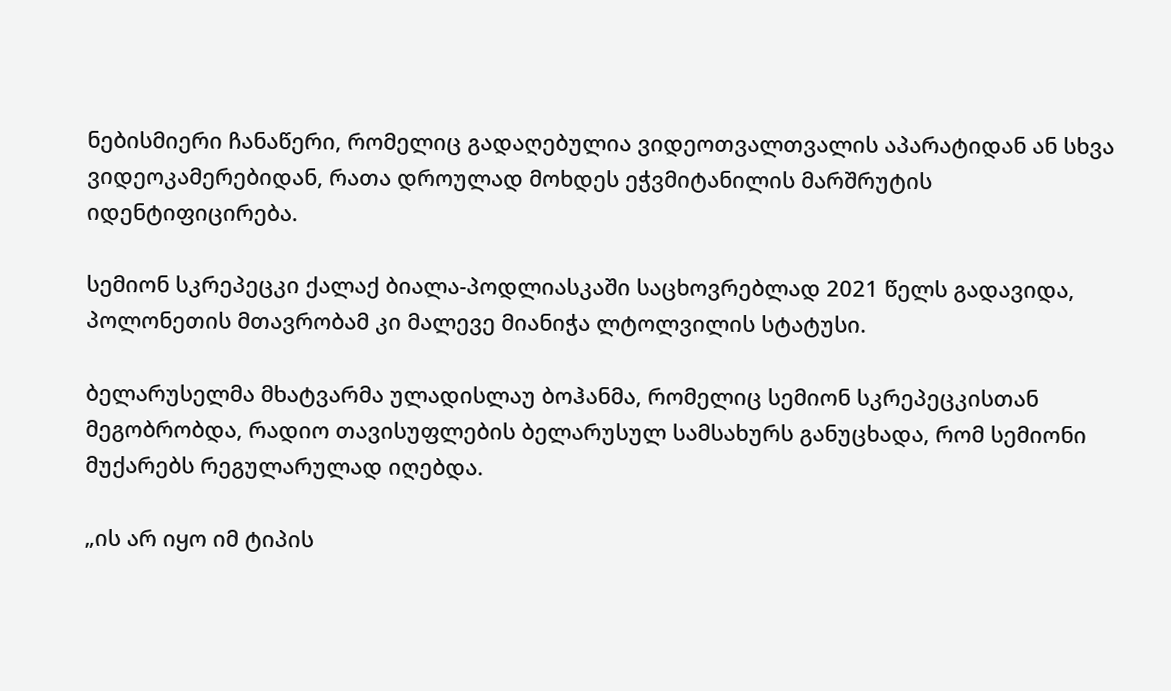ნებისმიერი ჩანაწერი, რომელიც გადაღებულია ვიდეოთვალთვალის აპარატიდან ან სხვა ვიდეოკამერებიდან, რათა დროულად მოხდეს ეჭვმიტანილის მარშრუტის იდენტიფიცირება.

სემიონ სკრეპეცკი ქალაქ ბიალა-პოდლიასკაში საცხოვრებლად 2021 წელს გადავიდა, პოლონეთის მთავრობამ კი მალევე მიანიჭა ლტოლვილის სტატუსი.

ბელარუსელმა მხატვარმა ულადისლაუ ბოჰანმა, რომელიც სემიონ სკრეპეცკისთან მეგობრობდა, რადიო თავისუფლების ბელარუსულ სამსახურს განუცხადა, რომ სემიონი მუქარებს რეგულარულად იღებდა.

„ის არ იყო იმ ტიპის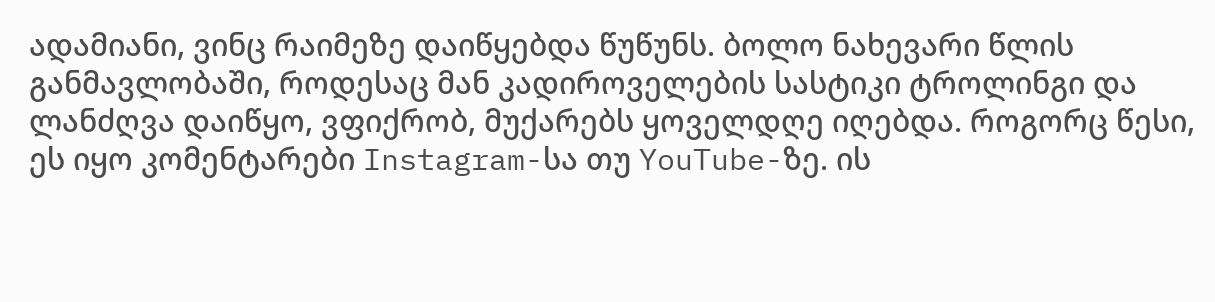ადამიანი, ვინც რაიმეზე დაიწყებდა წუწუნს. ბოლო ნახევარი წლის განმავლობაში, როდესაც მან კადიროველების სასტიკი ტროლინგი და ლანძღვა დაიწყო, ვფიქრობ, მუქარებს ყოველდღე იღებდა. როგორც წესი, ეს იყო კომენტარები Instagram-სა თუ YouTube-ზე. ის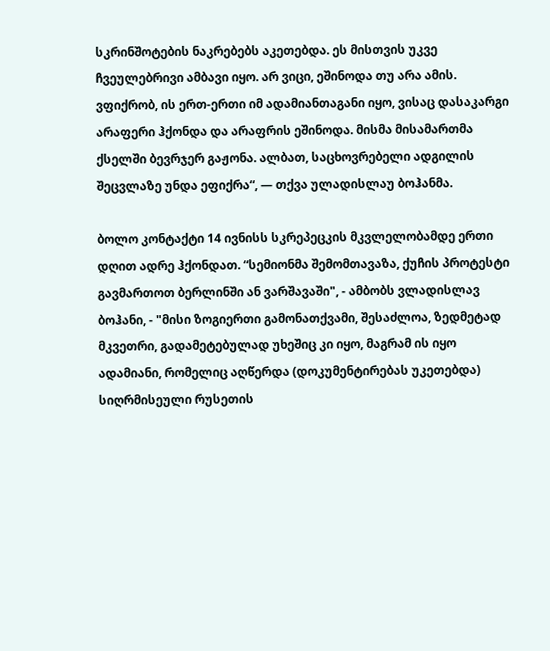სკრინშოტების ნაკრებებს აკეთებდა. ეს მისთვის უკვე ჩვეულებრივი ამბავი იყო. არ ვიცი, ეშინოდა თუ არა ამის. ვფიქრობ, ის ერთ-ერთი იმ ადამიანთაგანი იყო, ვისაც დასაკარგი არაფერი ჰქონდა და არაფრის ეშინოდა. მისმა მისამართმა ქსელში ბევრჯერ გაჟონა. ალბათ, საცხოვრებელი ადგილის შეცვლაზე უნდა ეფიქრა“, — თქვა ულადისლაუ ბოჰანმა.

ბოლო კონტაქტი 14 ივნისს სკრეპეცკის მკვლელობამდე ერთი დღით ადრე ჰქონდათ. “სემიონმა შემომთავაზა, ქუჩის პროტესტი გავმართოთ ბერლინში ან ვარშავაში", - ამბობს ვლადისლავ ბოჰანი, - "მისი ზოგიერთი გამონათქვამი, შესაძლოა, ზედმეტად მკვეთრი, გადამეტებულად უხეშიც კი იყო, მაგრამ ის იყო ადამიანი, რომელიც აღწერდა (დოკუმენტირებას უკეთებდა) სიღრმისეული რუსეთის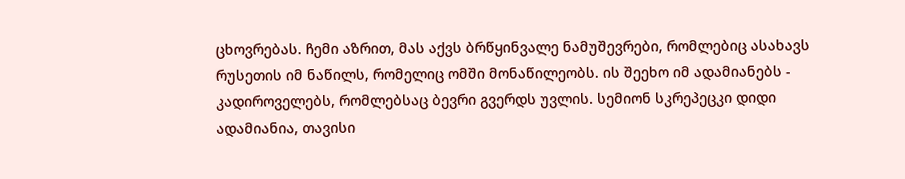ცხოვრებას. ჩემი აზრით, მას აქვს ბრწყინვალე ნამუშევრები, რომლებიც ასახავს რუსეთის იმ ნაწილს, რომელიც ომში მონაწილეობს. ის შეეხო იმ ადამიანებს - კადიროველებს, რომლებსაც ბევრი გვერდს უვლის. სემიონ სკრეპეცკი დიდი ადამიანია, თავისი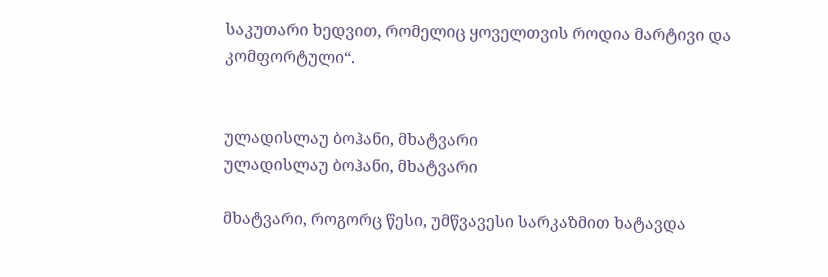საკუთარი ხედვით, რომელიც ყოველთვის როდია მარტივი და კომფორტული“.


ულადისლაუ ბოჰანი, მხატვარი
ულადისლაუ ბოჰანი, მხატვარი

მხატვარი, როგორც წესი, უმწვავესი სარკაზმით ხატავდა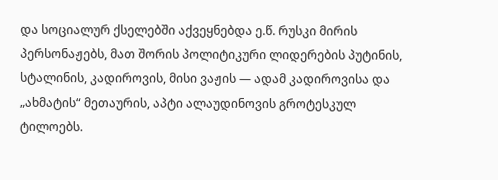და სოციალურ ქსელებში აქვეყნებდა ე.წ. რუსკი მირის პერსონაჟებს, მათ შორის პოლიტიკური ლიდერების პუტინის, სტალინის, კადიროვის, მისი ვაჟის — ადამ კადიროვისა და „ახმატის“ მეთაურის, აპტი ალაუდინოვის გროტესკულ ტილოებს.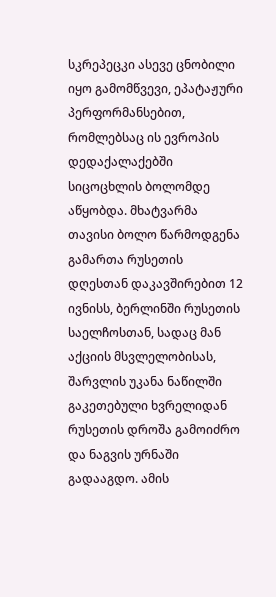სკრეპეცკი ასევე ცნობილი იყო გამომწვევი, ეპატაჟური პერფორმანსებით, რომლებსაც ის ევროპის დედაქალაქებში სიცოცხლის ბოლომდე აწყობდა. მხატვარმა თავისი ბოლო წარმოდგენა გამართა რუსეთის დღესთან დაკავშირებით 12 ივნისს, ბერლინში რუსეთის საელჩოსთან, სადაც მან აქციის მსვლელობისას, შარვლის უკანა ნაწილში გაკეთებული ხვრელიდან რუსეთის დროშა გამოიძრო და ნაგვის ურნაში გადააგდო. ამის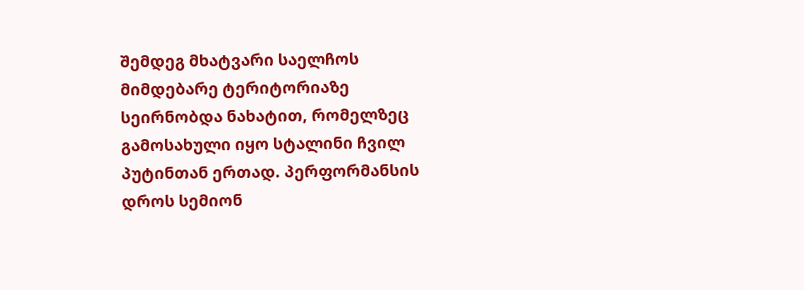შემდეგ მხატვარი საელჩოს მიმდებარე ტერიტორიაზე სეირნობდა ნახატით, რომელზეც გამოსახული იყო სტალინი ჩვილ პუტინთან ერთად. პერფორმანსის დროს სემიონ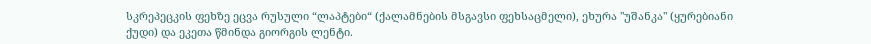სკრეპეცკის ფეხზე ეცვა რუსული “ლაპტები“ (ქალამნების მსგავსი ფეხსაცმელი), ეხურა "უშანკა" (ყურებიანი ქუდი) და ეკეთა წმინდა გიორგის ლენტი.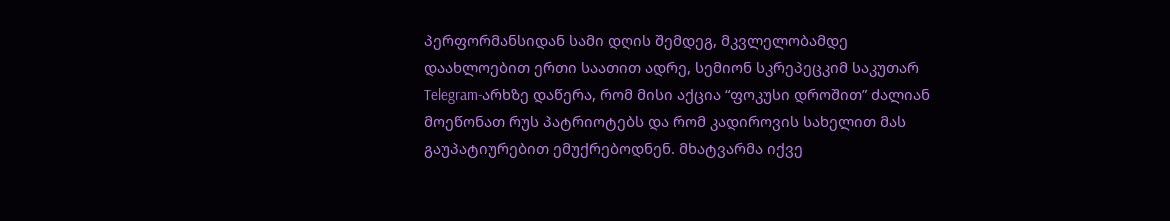პერფორმანსიდან სამი დღის შემდეგ, მკვლელობამდე დაახლოებით ერთი საათით ადრე, სემიონ სკრეპეცკიმ საკუთარ Telegram-არხზე დაწერა, რომ მისი აქცია “ფოკუსი დროშით” ძალიან მოეწონათ რუს პატრიოტებს და რომ კადიროვის სახელით მას გაუპატიურებით ემუქრებოდნენ. მხატვარმა იქვე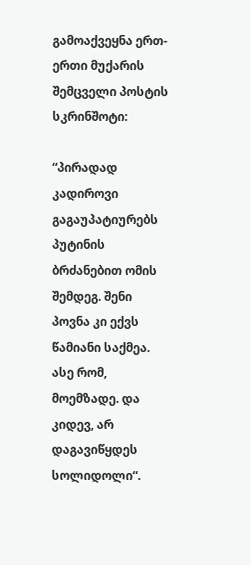გამოაქვეყნა ერთ-ერთი მუქარის შემცველი პოსტის სკრინშოტი:

“პირადად კადიროვი გაგაუპატიურებს პუტინის ბრძანებით ომის შემდეგ. შენი პოვნა კი ექვს წამიანი საქმეა. ასე რომ, მოემზადე. და კიდევ, არ დაგავიწყდეს სოლიდოლი“.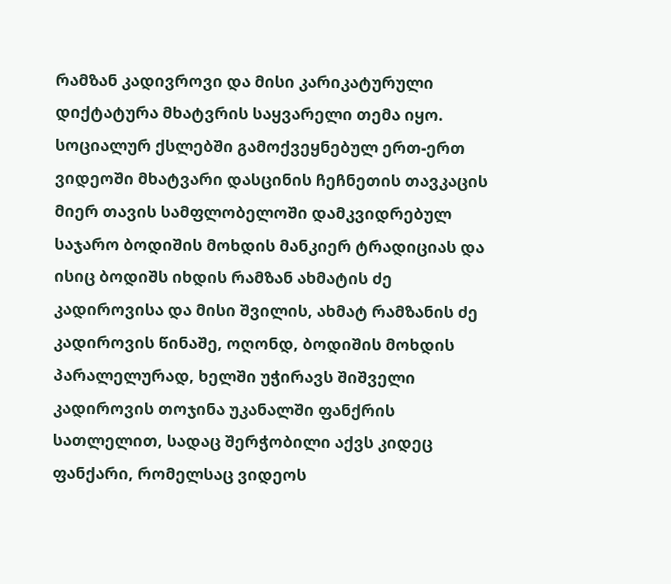რამზან კადივროვი და მისი კარიკატურული დიქტატურა მხატვრის საყვარელი თემა იყო. სოციალურ ქსლებში გამოქვეყნებულ ერთ-ერთ ვიდეოში მხატვარი დასცინის ჩეჩნეთის თავკაცის მიერ თავის სამფლობელოში დამკვიდრებულ საჯარო ბოდიშის მოხდის მანკიერ ტრადიციას და ისიც ბოდიშს იხდის რამზან ახმატის ძე კადიროვისა და მისი შვილის, ახმატ რამზანის ძე კადიროვის წინაშე, ოღონდ, ბოდიშის მოხდის პარალელურად, ხელში უჭირავს შიშველი კადიროვის თოჯინა უკანალში ფანქრის სათლელით, სადაც შერჭობილი აქვს კიდეც ფანქარი, რომელსაც ვიდეოს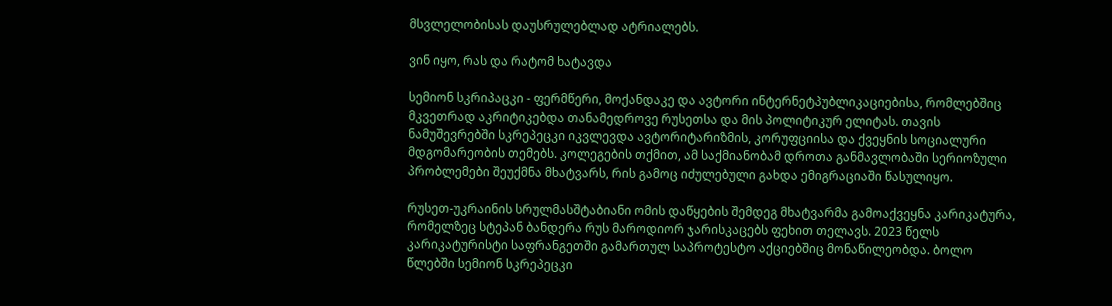მსვლელობისას დაუსრულებლად ატრიალებს.

ვინ იყო, რას და რატომ ხატავდა

სემიონ სკრიპაცკი - ფერმწერი, მოქანდაკე და ავტორი ინტერნეტპუბლიკაციებისა, რომლებშიც მკვეთრად აკრიტიკებდა თანამედროვე რუსეთსა და მის პოლიტიკურ ელიტას. თავის ნამუშევრებში სკრეპეცკი იკვლევდა ავტორიტარიზმის, კორუფციისა და ქვეყნის სოციალური მდგომარეობის თემებს. კოლეგების თქმით, ამ საქმიანობამ დროთა განმავლობაში სერიოზული პრობლემები შეუქმნა მხატვარს, რის გამოც იძულებული გახდა ემიგრაციაში წასულიყო.

რუსეთ-უკრაინის სრულმასშტაბიანი ომის დაწყების შემდეგ მხატვარმა გამოაქვეყნა კარიკატურა, რომელზეც სტეპან ბანდერა რუს მაროდიორ ჯარისკაცებს ფეხით თელავს. 2023 წელს კარიკატურისტი საფრანგეთში გამართულ საპროტესტო აქციებშიც მონაწილეობდა. ბოლო წლებში სემიონ სკრეპეცკი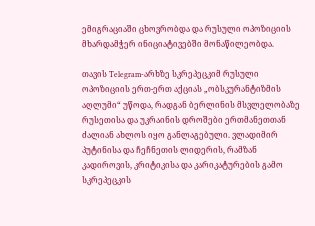ემიგრაციაში ცხოვრობდა და რუსული ოპოზიციის მხარდამჭერ ინიციატივებში მონაწილეობდა.

თავის Telegram-არხზე სკრეპეცკიმ რუსული ოპოზიციის ერთ-ერთ აქციას „ობსკურანტიზმის აღლუმი“ უწოდა, რადგან ბერლინის მსვლელობაზე რუსეთისა და უკრაინის დროშები ერთმანეთთან ძალიან ახლოს იყო განლაგებული. ვლადიმირ პუტინისა და ჩეჩნეთის ლიდერის, რამზან კადიროვის, კრიტიკისა და კარიკატურების გამო სკრეპეცკის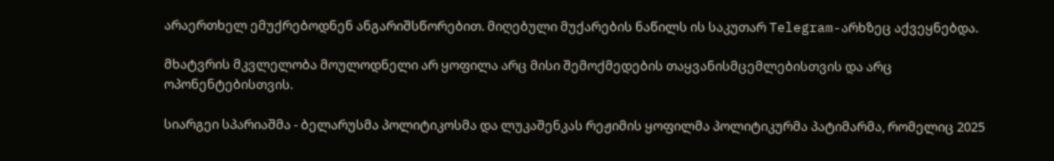არაერთხელ ემუქრებოდნენ ანგარიშსწორებით. მიღებული მუქარების ნაწილს ის საკუთარ Telegram-არხზეც აქვეყნებდა.

მხატვრის მკვლელობა მოულოდნელი არ ყოფილა არც მისი შემოქმედების თაყვანისმცემლებისთვის და არც ოპონენტებისთვის.

სიარგეი სპარიაშმა - ბელარუსმა პოლიტიკოსმა და ლუკაშენკას რეჟიმის ყოფილმა პოლიტიკურმა პატიმარმა, რომელიც 2025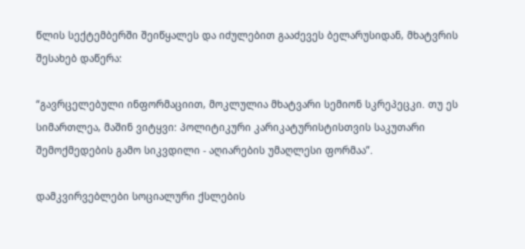წლის სექტემბერში შეიწყალეს და იძულებით გააძევეს ბელარუსიდან, მხატვრის შესახებ დაწერა:

“გავრცელებული ინფორმაციით, მოკლულია მხატვარი სემიონ სკრეპეცკი. თუ ეს სიმართლეა, მაშინ ვიტყვი: პოლიტიკური კარიკატურისტისთვის საკუთარი შემოქმედების გამო სიკვდილი - აღიარების უმაღლესი ფორმაა”.

დამკვირვებლები სოციალური ქსლების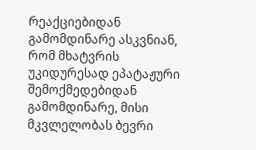რეაქციებიდან გამომდინარე ასკვნიან, რომ მხატვრის უკიდურესად ეპატაჟური შემოქმედებიდან გამომდინარე, მისი მკვლელობას ბევრი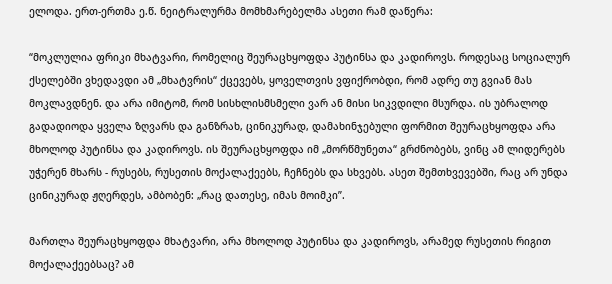ელოდა. ერთ-ერთმა ე.წ. ნეიტრალურმა მომხმარებელმა ასეთი რამ დაწერა:

“მოკლულია ფრიკი მხატვარი, რომელიც შეურაცხყოფდა პუტინსა და კადიროვს. როდესაც სოციალურ ქსელებში ვხედავდი ამ „მხატვრის“ ქცევებს, ყოველთვის ვფიქრობდი, რომ ადრე თუ გვიან მას მოკლავდნენ. და არა იმიტომ, რომ სისხლისმსმელი ვარ ან მისი სიკვდილი მსურდა. ის უბრალოდ გადადიოდა ყველა ზღვარს და განზრახ, ცინიკურად, დამახინჯებული ფორმით შეურაცხყოფდა არა მხოლოდ პუტინსა და კადიროვს. ის შეურაცხყოფდა იმ „მორწმუნეთა“ გრძნობებს, ვინც ამ ლიდერებს უჭერენ მხარს - რუსებს, რუსეთის მოქალაქეებს, ჩეჩნებს და სხვებს. ასეთ შემთხვევებში, რაც არ უნდა ცინიკურად ჟღერდეს, ამბობენ: „რაც დათესე, იმას მოიმკი”.

მართლა შეურაცხყოფდა მხატვარი, არა მხოლოდ პუტინსა და კადიროვს, არამედ რუსეთის რიგით მოქალაქეებსაც? ამ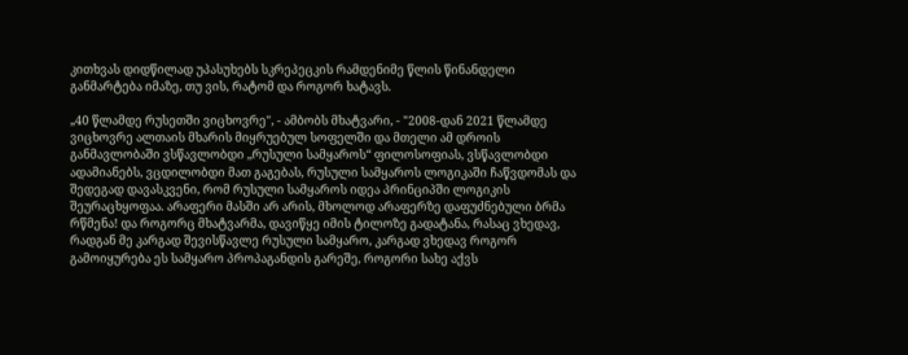კითხვას დიდწილად უპასუხებს სკრეპეცკის რამდენიმე წლის წინანდელი განმარტება იმაზე, თუ ვის, რატომ და როგორ ხატავს.

„40 წლამდე რუსეთში ვიცხოვრე", - ამბობს მხატვარი, - "2008-დან 2021 წლამდე ვიცხოვრე ალთაის მხარის მიყრუებულ სოფელში და მთელი ამ დროის განმავლობაში ვსწავლობდი „რუსული სამყაროს“ ფილოსოფიას, ვსწავლობდი ადამიანებს, ვცდილობდი მათ გაგებას, რუსული სამყაროს ლოგიკაში ჩაწვდომას და შედეგად დავასკვენი, რომ რუსული სამყაროს იდეა პრინციპში ლოგიკის შეურაცხყოფაა. არაფერი მასში არ არის, მხოლოდ არაფერზე დაფუძნებული ბრმა რწმენა! და როგორც მხატვარმა, დავიწყე იმის ტილოზე გადატანა, რასაც ვხედავ, რადგან მე კარგად შევისწავლე რუსული სამყარო, კარგად ვხედავ როგორ გამოიყურება ეს სამყარო პროპაგანდის გარეშე, როგორი სახე აქვს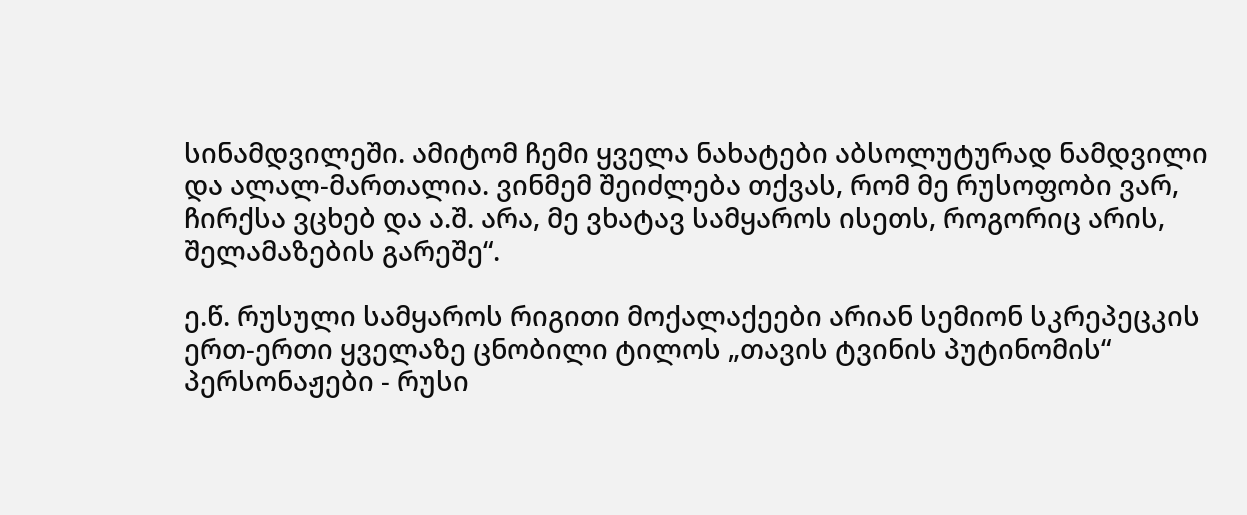სინამდვილეში. ამიტომ ჩემი ყველა ნახატები აბსოლუტურად ნამდვილი და ალალ-მართალია. ვინმემ შეიძლება თქვას, რომ მე რუსოფობი ვარ, ჩირქსა ვცხებ და ა.შ. არა, მე ვხატავ სამყაროს ისეთს, როგორიც არის, შელამაზების გარეშე“.

ე.წ. რუსული სამყაროს რიგითი მოქალაქეები არიან სემიონ სკრეპეცკის ერთ-ერთი ყველაზე ცნობილი ტილოს „თავის ტვინის პუტინომის“ პერსონაჟები - რუსი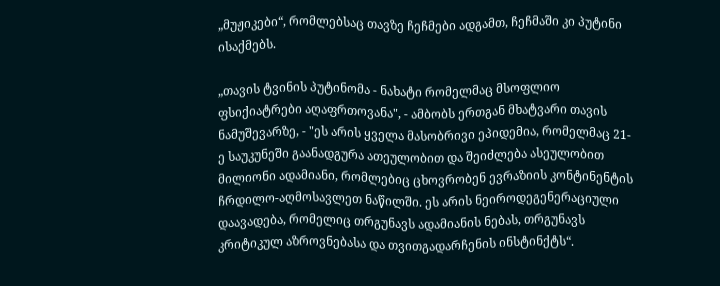„მუჟიკები“, რომლებსაც თავზე ჩეჩმები ადგამთ, ჩეჩმაში კი პუტინი ისაქმებს.

„თავის ტვინის პუტინომა - ნახატი რომელმაც მსოფლიო ფსიქიატრები აღაფრთოვანა", - ამბობს ერთგან მხატვარი თავის ნამუშევარზე, - "ეს არის ყველა მასობრივი ეპიდემია, რომელმაც 21-ე საუკუნეში გაანადგურა ათეულობით და შეიძლება ასეულობით მილიონი ადამიანი, რომლებიც ცხოვრობენ ევრაზიის კონტინენტის ჩრდილო-აღმოსავლეთ ნაწილში. ეს არის ნეიროდეგენერაციული დაავადება, რომელიც თრგუნავს ადამიანის ნებას, თრგუნავს კრიტიკულ აზროვნებასა და თვითგადარჩენის ინსტინქტს“.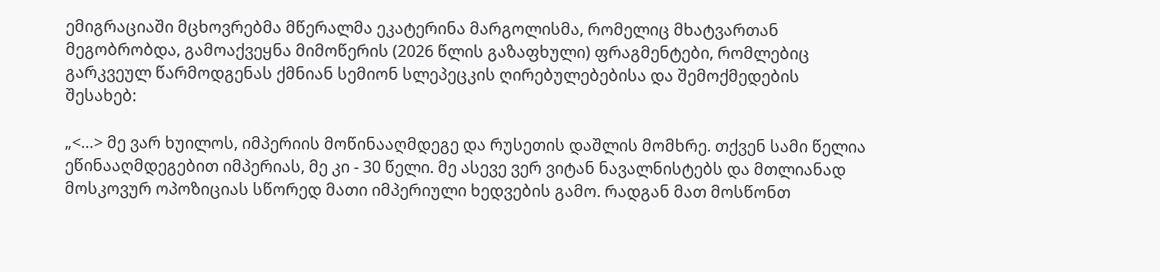ემიგრაციაში მცხოვრებმა მწერალმა ეკატერინა მარგოლისმა, რომელიც მხატვართან მეგობრობდა, გამოაქვეყნა მიმოწერის (2026 წლის გაზაფხული) ფრაგმენტები, რომლებიც გარკვეულ წარმოდგენას ქმნიან სემიონ სლეპეცკის ღირებულებებისა და შემოქმედების შესახებ:

„<…> მე ვარ ხუილოს, იმპერიის მოწინააღმდეგე და რუსეთის დაშლის მომხრე. თქვენ სამი წელია ეწინააღმდეგებით იმპერიას, მე კი - 30 წელი. მე ასევე ვერ ვიტან ნავალნისტებს და მთლიანად მოსკოვურ ოპოზიციას სწორედ მათი იმპერიული ხედვების გამო. რადგან მათ მოსწონთ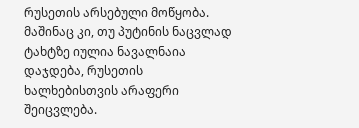რუსეთის არსებული მოწყობა. მაშინაც კი, თუ პუტინის ნაცვლად ტახტზე იულია ნავალნაია დაჯდება, რუსეთის ხალხებისთვის არაფერი შეიცვლება.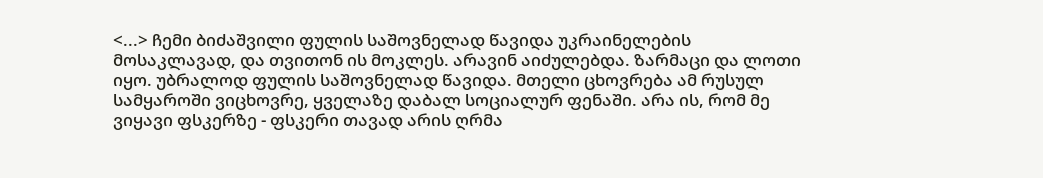<...> ჩემი ბიძაშვილი ფულის საშოვნელად წავიდა უკრაინელების მოსაკლავად, და თვითონ ის მოკლეს. არავინ აიძულებდა. ზარმაცი და ლოთი იყო. უბრალოდ ფულის საშოვნელად წავიდა. მთელი ცხოვრება ამ რუსულ სამყაროში ვიცხოვრე, ყველაზე დაბალ სოციალურ ფენაში. არა ის, რომ მე ვიყავი ფსკერზე - ფსკერი თავად არის ღრმა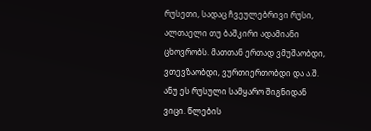რუსეთი, სადაც ჩვეულებრივი რუსი, ალთაელი თუ ბაშკირი ადამიანი ცხოვრობს. მათთან ერთად ვმუშაობდი, ვთევზაობდი, ვურთიერთობდი და ა.შ. ანუ ეს რუსული სამყარო შიგნიდან ვიცი. წლების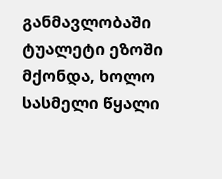განმავლობაში ტუალეტი ეზოში მქონდა, ხოლო სასმელი წყალი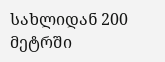სახლიდან 200 მეტრში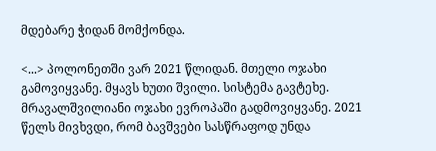მდებარე ჭიდან მომქონდა.

<...> პოლონეთში ვარ 2021 წლიდან. მთელი ოჯახი გამოვიყვანე. მყავს ხუთი შვილი. სისტემა გავტეხე. მრავალშვილიანი ოჯახი ევროპაში გადმოვიყვანე. 2021 წელს მივხვდი, რომ ბავშვები სასწრაფოდ უნდა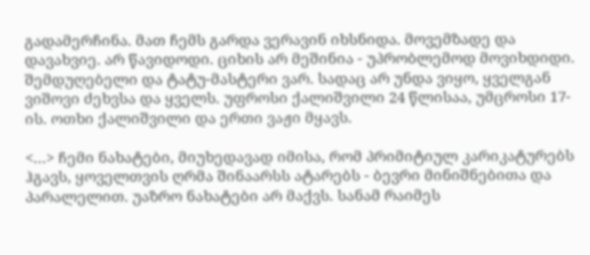გადამერჩინა. მათ ჩემს გარდა ვერავინ იხსნიდა. მოვემზადე და დავახვიე. არ წავიდოდი. ციხის არ მეშინია - უპრობლემოდ მოვიხდიდი. შემდუღებელი და ტატუ-მასტერი ვარ. სადაც არ უნდა ვიყო, ყველგან ვიშოვი ძეხვსა და ყველს. უფროსი ქალიშვილი 24 წლისაა, უმცროსი 17-ის. ოთხი ქალიშვილი და ერთი ვაჟი მყავს.

<…> ჩემი ნახატები, მიუხედავად იმისა, რომ პრიმიტიულ კარიკატურებს ჰგავს, ყოველთვის ღრმა შინაარსს ატარებს - ბევრი მინიშნებითა და პარალელით. უაზრო ნახატები არ მაქვს. სანამ რაიმეს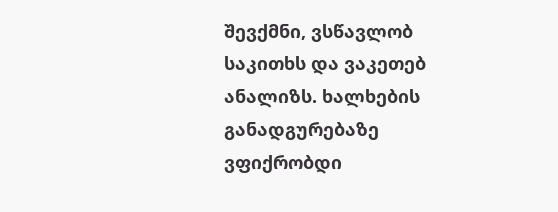შევქმნი, ვსწავლობ საკითხს და ვაკეთებ ანალიზს. ხალხების განადგურებაზე ვფიქრობდი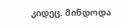კიდეც. მინდოდა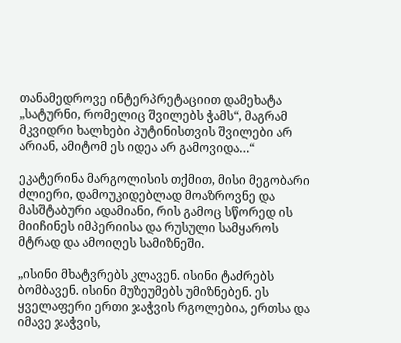თანამედროვე ინტერპრეტაციით დამეხატა „სატურნი, რომელიც შვილებს ჭამს“, მაგრამ მკვიდრი ხალხები პუტინისთვის შვილები არ არიან, ამიტომ ეს იდეა არ გამოვიდა…“

ეკატერინა მარგოლისის თქმით, მისი მეგობარი ძლიერი, დამოუკიდებლად მოაზროვნე და მასშტაბური ადამიანი, რის გამოც სწორედ ის მიიჩინეს იმპერიისა და რუსული სამყაროს მტრად და ამოიღეს სამიზნეში.

„ისინი მხატვრებს კლავენ. ისინი ტაძრებს ბომბავენ. ისინი მუზეუმებს უმიზნებენ. ეს ყველაფერი ერთი ჯაჭვის რგოლებია, ერთსა და იმავე ჯაჭვის,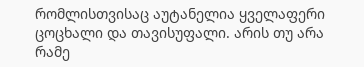რომლისთვისაც აუტანელია ყველაფერი ცოცხალი და თავისუფალი. არის თუ არა რამე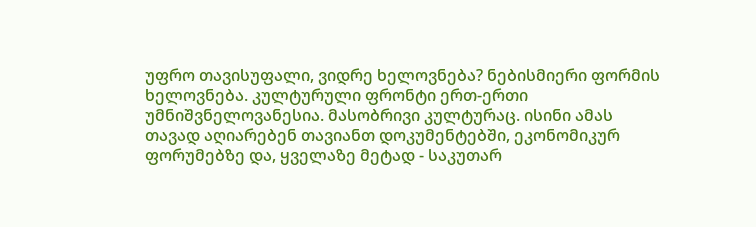უფრო თავისუფალი, ვიდრე ხელოვნება? ნებისმიერი ფორმის ხელოვნება. კულტურული ფრონტი ერთ-ერთი უმნიშვნელოვანესია. მასობრივი კულტურაც. ისინი ამას თავად აღიარებენ თავიანთ დოკუმენტებში, ეკონომიკურ ფორუმებზე და, ყველაზე მეტად - საკუთარ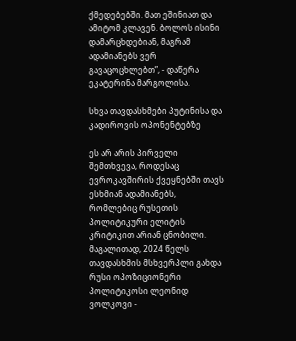ქმედებებში. მათ ეშინიათ და ამიტომ კლავენ. ბოლოს ისინი დამარცხდებიან, მაგრამ ადამიანებს ვერ გავაცოცხლებთ”, - დაწერა ეკატერინა მარგოლისა.

სხვა თავდასხმები პუტინისა და კადიროვის ოპონენტებზე

ეს არ არის პირველი შემთხვევა, როდესაც ევროკავშირის ქვეყნებში თავს ესხმიან ადამიანებს, რომლებიც რუსეთის პოლიტიკური ელიტის კრიტიკით არიან ცნობილი. მაგალითად, 2024 წელს თავდასხმის მსხვერპლი გახდა რუსი ოპოზიციონერი პოლიტიკოსი ლეონიდ ვოლკოვი -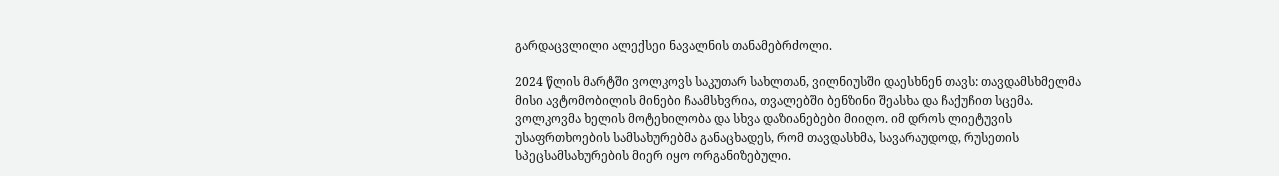გარდაცვლილი ალექსეი ნავალნის თანამებრძოლი.

2024 წლის მარტში ვოლკოვს საკუთარ სახლთან, ვილნიუსში დაესხნენ თავს: თავდამსხმელმა მისი ავტომობილის მინები ჩაამსხვრია, თვალებში ბენზინი შეასხა და ჩაქუჩით სცემა. ვოლკოვმა ხელის მოტეხილობა და სხვა დაზიანებები მიიღო. იმ დროს ლიეტუვის უსაფრთხოების სამსახურებმა განაცხადეს, რომ თავდასხმა, სავარაუდოდ, რუსეთის სპეცსამსახურების მიერ იყო ორგანიზებული.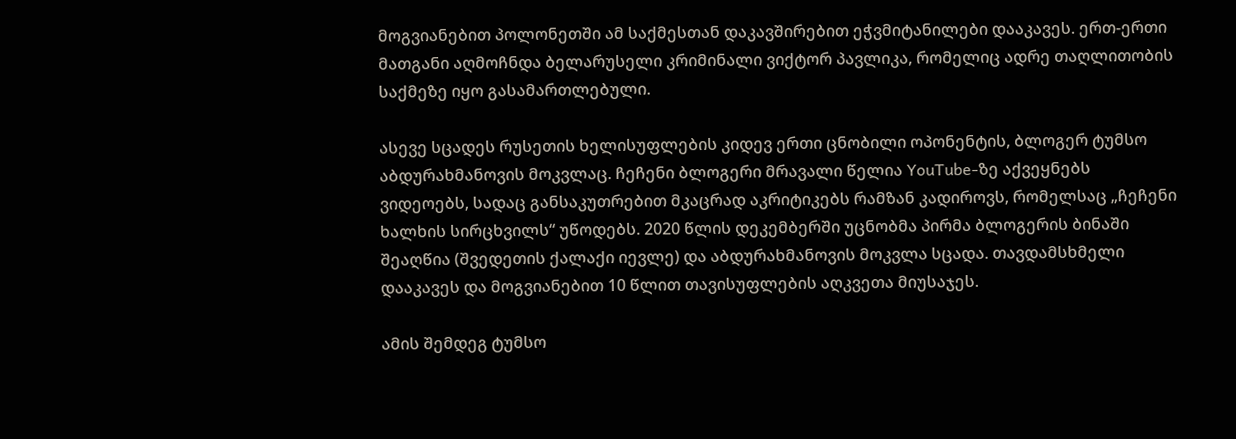მოგვიანებით პოლონეთში ამ საქმესთან დაკავშირებით ეჭვმიტანილები დააკავეს. ერთ-ერთი მათგანი აღმოჩნდა ბელარუსელი კრიმინალი ვიქტორ პავლიკა, რომელიც ადრე თაღლითობის საქმეზე იყო გასამართლებული.

ასევე სცადეს რუსეთის ხელისუფლების კიდევ ერთი ცნობილი ოპონენტის, ბლოგერ ტუმსო აბდურახმანოვის მოკვლაც. ჩეჩენი ბლოგერი მრავალი წელია YouTube-ზე აქვეყნებს ვიდეოებს, სადაც განსაკუთრებით მკაცრად აკრიტიკებს რამზან კადიროვს, რომელსაც „ჩეჩენი ხალხის სირცხვილს“ უწოდებს. 2020 წლის დეკემბერში უცნობმა პირმა ბლოგერის ბინაში შეაღწია (შვედეთის ქალაქი იევლე) და აბდურახმანოვის მოკვლა სცადა. თავდამსხმელი დააკავეს და მოგვიანებით 10 წლით თავისუფლების აღკვეთა მიუსაჯეს.

ამის შემდეგ ტუმსო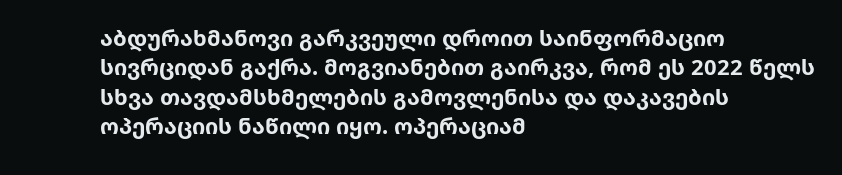აბდურახმანოვი გარკვეული დროით საინფორმაციო სივრციდან გაქრა. მოგვიანებით გაირკვა, რომ ეს 2022 წელს სხვა თავდამსხმელების გამოვლენისა და დაკავების ოპერაციის ნაწილი იყო. ოპერაციამ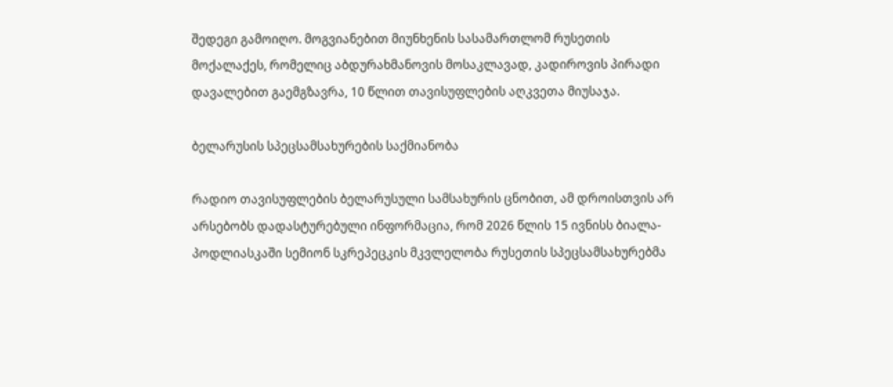შედეგი გამოიღო. მოგვიანებით მიუნხენის სასამართლომ რუსეთის მოქალაქეს, რომელიც აბდურახმანოვის მოსაკლავად, კადიროვის პირადი დავალებით გაემგზავრა, 10 წლით თავისუფლების აღკვეთა მიუსაჯა.

ბელარუსის სპეცსამსახურების საქმიანობა

რადიო თავისუფლების ბელარუსული სამსახურის ცნობით, ამ დროისთვის არ არსებობს დადასტურებული ინფორმაცია, რომ 2026 წლის 15 ივნისს ბიალა-პოდლიასკაში სემიონ სკრეპეცკის მკვლელობა რუსეთის სპეცსამსახურებმა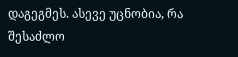დაგეგმეს. ასევე უცნობია, რა შესაძლო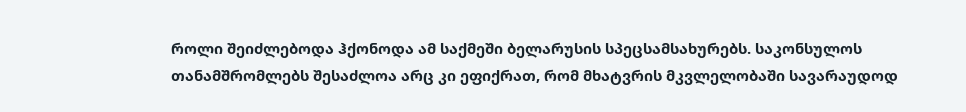როლი შეიძლებოდა ჰქონოდა ამ საქმეში ბელარუსის სპეცსამსახურებს. საკონსულოს თანამშრომლებს შესაძლოა არც კი ეფიქრათ, რომ მხატვრის მკვლელობაში სავარაუდოდ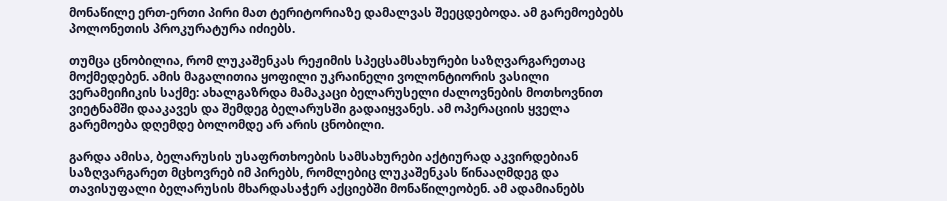მონაწილე ერთ-ერთი პირი მათ ტერიტორიაზე დამალვას შეეცდებოდა. ამ გარემოებებს პოლონეთის პროკურატურა იძიებს.

თუმცა ცნობილია, რომ ლუკაშენკას რეჟიმის სპეცსამსახურები საზღვარგარეთაც მოქმედებენ. ამის მაგალითია ყოფილი უკრაინელი ვოლონტიორის ვასილი ვერამეიჩიკის საქმე: ახალგაზრდა მამაკაცი ბელარუსელი ძალოვნების მოთხოვნით ვიეტნამში დააკავეს და შემდეგ ბელარუსში გადაიყვანეს. ამ ოპერაციის ყველა გარემოება დღემდე ბოლომდე არ არის ცნობილი.

გარდა ამისა, ბელარუსის უსაფრთხოების სამსახურები აქტიურად აკვირდებიან საზღვარგარეთ მცხოვრებ იმ პირებს, რომლებიც ლუკაშენკას წინააღმდეგ და თავისუფალი ბელარუსის მხარდასაჭერ აქციებში მონაწილეობენ. ამ ადამიანებს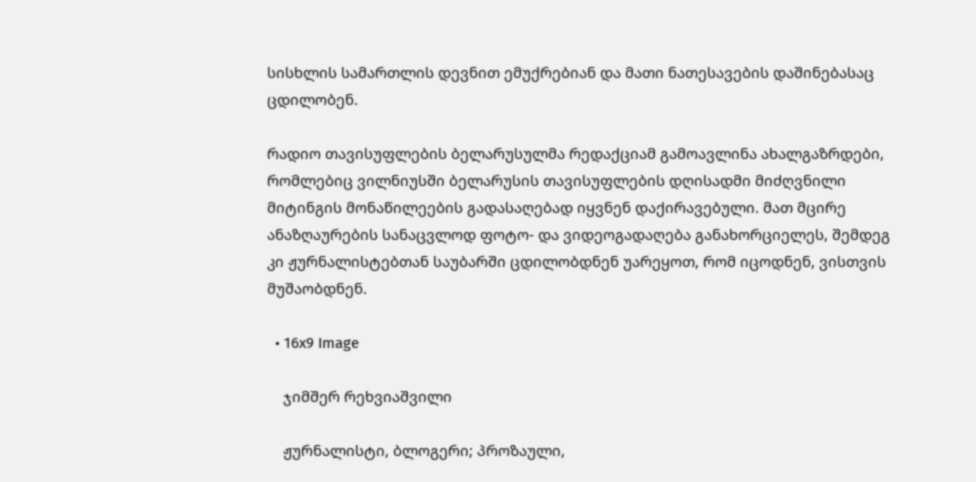სისხლის სამართლის დევნით ემუქრებიან და მათი ნათესავების დაშინებასაც ცდილობენ.

რადიო თავისუფლების ბელარუსულმა რედაქციამ გამოავლინა ახალგაზრდები, რომლებიც ვილნიუსში ბელარუსის თავისუფლების დღისადმი მიძღვნილი მიტინგის მონაწილეების გადასაღებად იყვნენ დაქირავებული. მათ მცირე ანაზღაურების სანაცვლოდ ფოტო- და ვიდეოგადაღება განახორციელეს, შემდეგ კი ჟურნალისტებთან საუბარში ცდილობდნენ უარეყოთ, რომ იცოდნენ, ვისთვის მუშაობდნენ.

  • 16x9 Image

    ჯიმშერ რეხვიაშვილი

    ჟურნალისტი, ბლოგერი; პროზაული,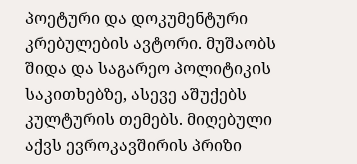პოეტური და დოკუმენტური კრებულების ავტორი. მუშაობს შიდა და საგარეო პოლიტიკის საკითხებზე, ასევე აშუქებს კულტურის თემებს. მიღებული აქვს ევროკავშირის პრიზი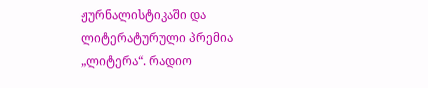ჟურნალისტიკაში და ლიტერატურული პრემია „ლიტერა“. რადიო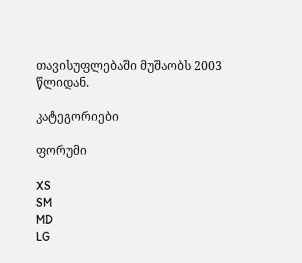თავისუფლებაში მუშაობს 2003 წლიდან.

კატეგორიები

ფორუმი

XS
SM
MD
LG